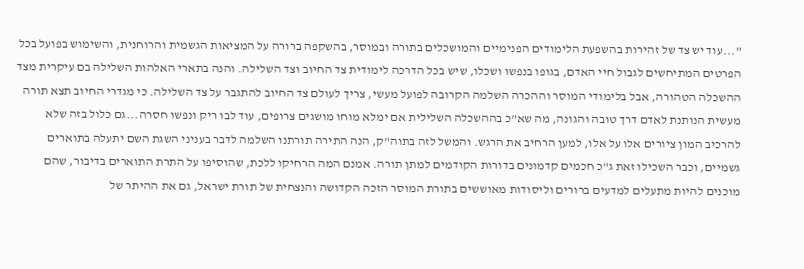"...עוד יש צד של זהירות בהשפעת הלימודים הפנימיים והמושכלים בתורה ובמוסר, בהשקפה ברורה על המציאות הגשמית והרוחנית, והשימוש בפועל בכל הפרטים המתיחשים לגבול חיי האדם, בגופו בנפשו ושכלו, שיש בכל הדרכה לימודית צד החיוב וצד השלילה. והנה בתארי האלהות השלילה בם עיקרית מצד ההשכלה הטהורה, אבל בלימודי המוסר וההכרה השלמה הקרובה לפועל מעשי, צריך לעולם צד החיוב להתגבר על צד השלילה. כי מגדרי החיוב תצא תורה מעשית הנותנת לאדם דרך טובה והגונה, מה שא"כ בההשכלה השלילית אם ימלא מוחו מושגים צרופים, עוד לבו ריק ונפשו חסרה...גם כלול בזה שלא להרכיב המון ציורים אלו על אלו, למען הרחיב את הרגש. והמשל לזה בתוה"ק, הנה התירה תורתנו השלמה לדבר בעניני השגת השם יתעלה בתוארים גשמיים, וכבר השכילו זאת ג"כ חכמים קדמונים בדורות הקודמים למתן תורה. אמנם המה הרחיקו ללכת, שהוסיפו על התרת התוארים בדיבור, שהם מוכנים להיות מתעלים למדעים ברורים וליסודות מאוששים בתורת המוסר הזכה הקדושה והנצחית של תורת ישראל, גם את ההיתר של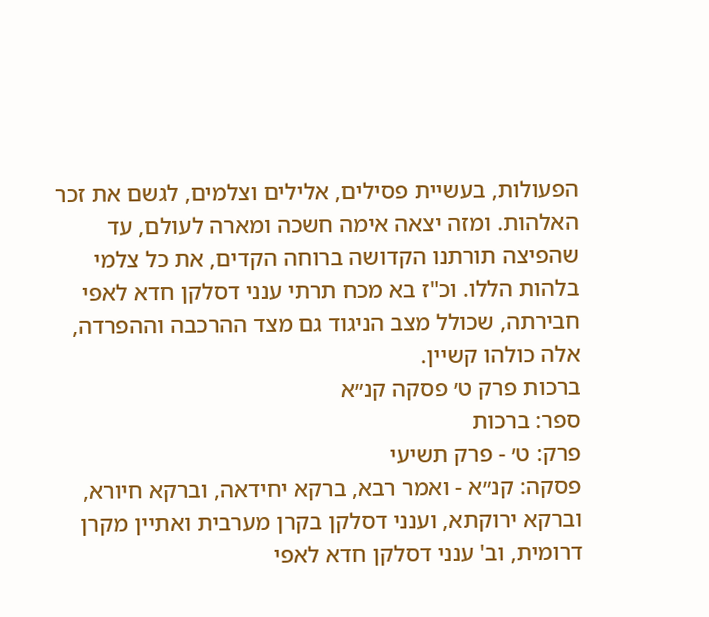הפעולות, בעשיית פסילים, אלילים וצלמים, לגשם את זכר האלהות. ומזה יצאה אימה חשכה ומארה לעולם, עד שהפיצה תורתנו הקדושה ברוחה הקדים, את כל צלמי בלהות הללו. וכ"ז בא מכח תרתי ענני דסלקן חדא לאפי חבירתה, שכולל מצב הניגוד גם מצד ההרכבה וההפרדה, אלה כולהו קשיין.
ברכות פרק ט׳ פסקה קנ״א
ספר: ברכות
פרק: ט׳ - פרק תשיעי
פסקה: קנ״א - ואמר רבא, ברקא יחידאה, וברקא חיורא, וברקא ירוקתא, וענני דסלקן בקרן מערבית ואתיין מקרן דרומית, וב' ענני דסלקן חדא לאפי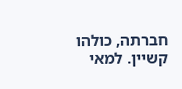חברתה, כולהו קשיין. למאי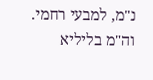נ"מ, למבעי רחמי. וה"מ בליליא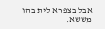אבל בצפרא לית בהו מששא.